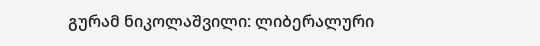გურამ ნიკოლაშვილი: ლიბერალური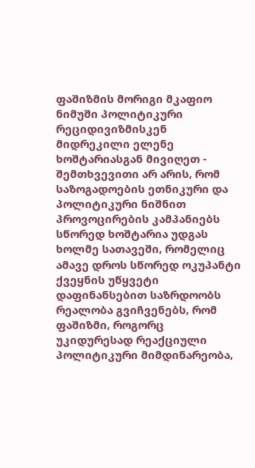ფაშიზმის მორიგი მკაფიო ნიმუში პოლიტიკური რეციდივიზმისკენ მიდრეკილი ელენე ხოშტარიასგან მივიღეთ - შემთხვევითი არ არის, რომ საზოგადოების ეთნიკური და პოლიტიკური ნიშნით პროვოცირების კამპანიებს სწორედ ხოშტარია უდგას ხოლმე სათავეში, რომელიც ამავე დროს სწორედ ოკუპანტი ქვეყნის უწყვეტი დაფინანსებით საზრდოობს
რეალობა გვიჩვენებს, რომ ფაშიზმი, როგორც უკიდურესად რეაქციული პოლიტიკური მიმდინარეობა,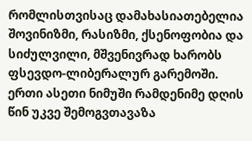რომლისთვისაც დამახასიათებელია შოვინიზმი, რასიზმი, ქსენოფობია და სიძულვილი, მშვენივრად ხარობს ფსევდო-ლიბერალურ გარემოში. ერთი ასეთი ნიმუში რამდენიმე დღის წინ უკვე შემოგვთავაზა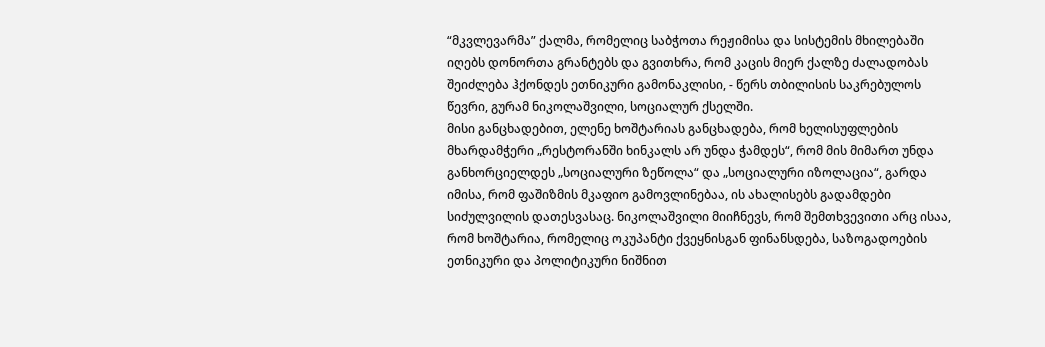“მკვლევარმა” ქალმა, რომელიც საბჭოთა რეჟიმისა და სისტემის მხილებაში იღებს დონორთა გრანტებს და გვითხრა, რომ კაცის მიერ ქალზე ძალადობას შეიძლება ჰქონდეს ეთნიკური გამონაკლისი, - წერს თბილისის საკრებულოს წევრი, გურამ ნიკოლაშვილი, სოციალურ ქსელში.
მისი განცხადებით, ელენე ხოშტარიას განცხადება, რომ ხელისუფლების მხარდამჭერი „რესტორანში ხინკალს არ უნდა ჭამდეს“, რომ მის მიმართ უნდა განხორციელდეს „სოციალური ზეწოლა“ და „სოციალური იზოლაცია“, გარდა იმისა, რომ ფაშიზმის მკაფიო გამოვლინებაა, ის ახალისებს გადამდები სიძულვილის დათესვასაც. ნიკოლაშვილი მიიჩნევს, რომ შემთხვევითი არც ისაა, რომ ხოშტარია, რომელიც ოკუპანტი ქვეყნისგან ფინანსდება, საზოგადოების ეთნიკური და პოლიტიკური ნიშნით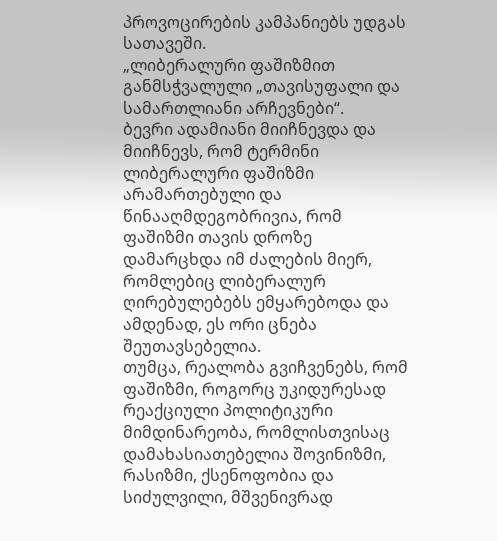პროვოცირების კამპანიებს უდგას სათავეში.
„ლიბერალური ფაშიზმით განმსჭვალული „თავისუფალი და სამართლიანი არჩევნები“.
ბევრი ადამიანი მიიჩნევდა და მიიჩნევს, რომ ტერმინი ლიბერალური ფაშიზმი არამართებული და წინააღმდეგობრივია, რომ ფაშიზმი თავის დროზე დამარცხდა იმ ძალების მიერ, რომლებიც ლიბერალურ ღირებულებებს ემყარებოდა და ამდენად, ეს ორი ცნება შეუთავსებელია.
თუმცა, რეალობა გვიჩვენებს, რომ ფაშიზმი, როგორც უკიდურესად რეაქციული პოლიტიკური მიმდინარეობა, რომლისთვისაც დამახასიათებელია შოვინიზმი, რასიზმი, ქსენოფობია და სიძულვილი, მშვენივრად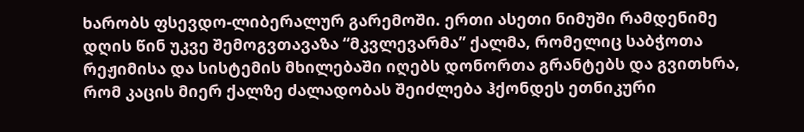ხარობს ფსევდო-ლიბერალურ გარემოში. ერთი ასეთი ნიმუში რამდენიმე დღის წინ უკვე შემოგვთავაზა “მკვლევარმა” ქალმა, რომელიც საბჭოთა რეჟიმისა და სისტემის მხილებაში იღებს დონორთა გრანტებს და გვითხრა, რომ კაცის მიერ ქალზე ძალადობას შეიძლება ჰქონდეს ეთნიკური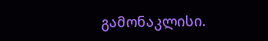გამონაკლისი.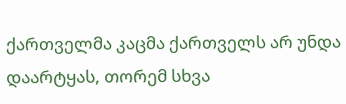ქართველმა კაცმა ქართველს არ უნდა დაარტყას, თორემ სხვა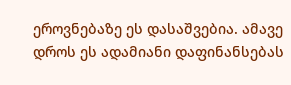ეროვნებაზე ეს დასაშვებია. ამავე დროს ეს ადამიანი დაფინანსებას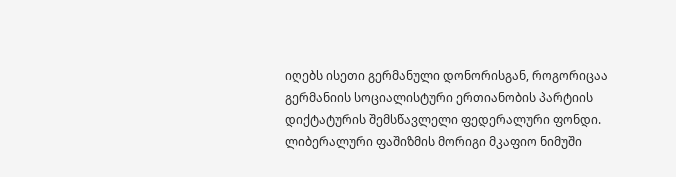იღებს ისეთი გერმანული დონორისგან, როგორიცაა გერმანიის სოციალისტური ერთიანობის პარტიის დიქტატურის შემსწავლელი ფედერალური ფონდი.
ლიბერალური ფაშიზმის მორიგი მკაფიო ნიმუში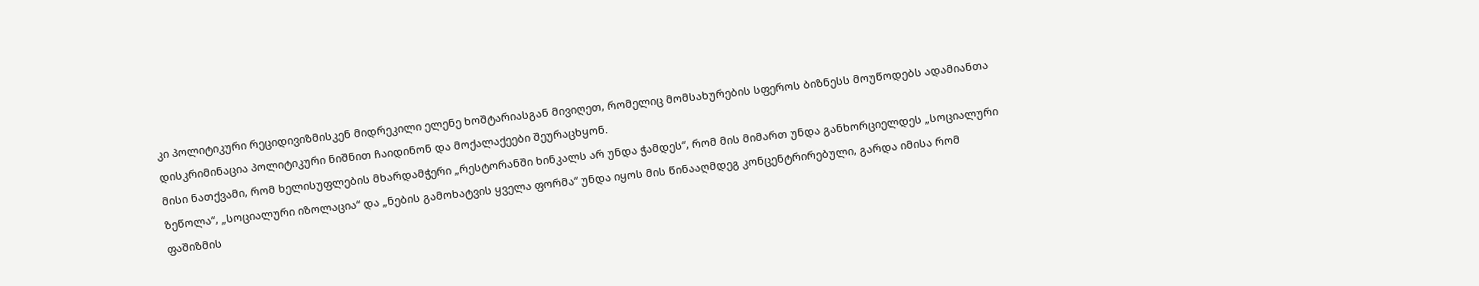კი პოლიტიკური რეციდივიზმისკენ მიდრეკილი ელენე ხოშტარიასგან მივიღეთ, რომელიც მომსახურების სფეროს ბიზნესს მოუწოდებს ადამიანთა დისკრიმინაცია პოლიტიკური ნიშნით ჩაიდინონ და მოქალაქეები შეურაცხყონ.
მისი ნათქვამი, რომ ხელისუფლების მხარდამჭერი „რესტორანში ხინკალს არ უნდა ჭამდეს“, რომ მის მიმართ უნდა განხორციელდეს „სოციალური ზეწოლა“, „სოციალური იზოლაცია“ და „ნების გამოხატვის ყველა ფორმა“ უნდა იყოს მის წინააღმდეგ კონცენტრირებული, გარდა იმისა რომ ფაშიზმის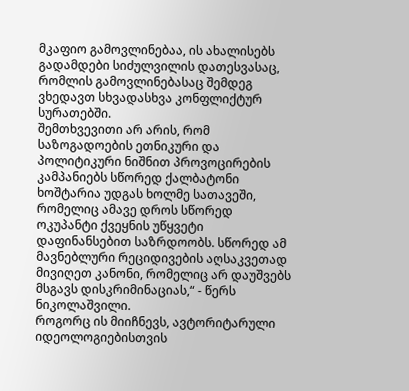მკაფიო გამოვლინებაა, ის ახალისებს გადამდები სიძულვილის დათესვასაც, რომლის გამოვლინებასაც შემდეგ ვხედავთ სხვადასხვა კონფლიქტურ სურათებში.
შემთხვევითი არ არის, რომ საზოგადოების ეთნიკური და პოლიტიკური ნიშნით პროვოცირების კამპანიებს სწორედ ქალბატონი ხოშტარია უდგას ხოლმე სათავეში, რომელიც ამავე დროს სწორედ ოკუპანტი ქვეყნის უწყვეტი დაფინანსებით საზრდოობს. სწორედ ამ მავნებლური რეციდივების აღსაკვეთად მივიღეთ კანონი, რომელიც არ დაუშვებს მსგავს დისკრიმინაციას,“ - წერს ნიკოლაშვილი.
როგორც ის მიიჩნევს, ავტორიტარული იდეოლოგიებისთვის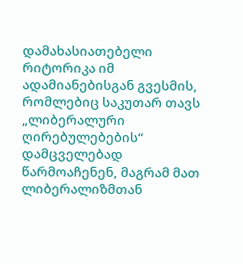დამახასიათებელი რიტორიკა იმ ადამიანებისგან გვესმის, რომლებიც საკუთარ თავს „ლიბერალური ღირებულებების“ დამცველებად წარმოაჩენენ, მაგრამ მათ ლიბერალიზმთან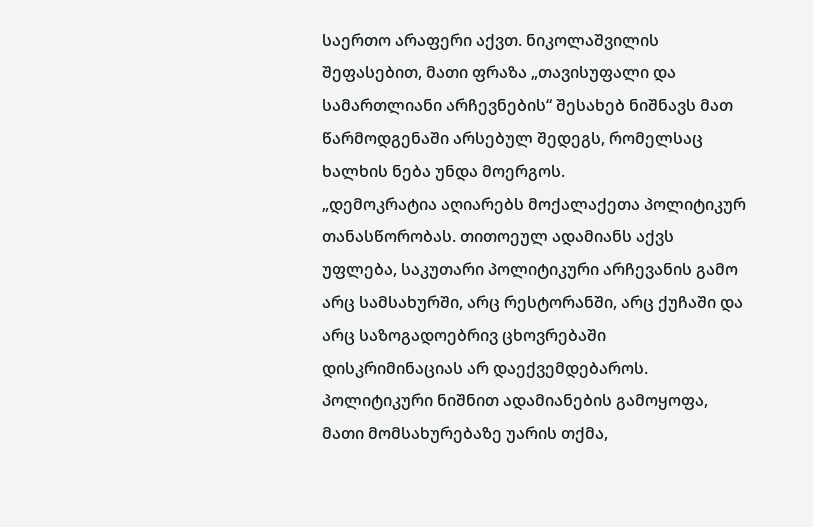საერთო არაფერი აქვთ. ნიკოლაშვილის შეფასებით, მათი ფრაზა „თავისუფალი და სამართლიანი არჩევნების“ შესახებ ნიშნავს მათ წარმოდგენაში არსებულ შედეგს, რომელსაც ხალხის ნება უნდა მოერგოს.
„დემოკრატია აღიარებს მოქალაქეთა პოლიტიკურ თანასწორობას. თითოეულ ადამიანს აქვს უფლება, საკუთარი პოლიტიკური არჩევანის გამო არც სამსახურში, არც რესტორანში, არც ქუჩაში და არც საზოგადოებრივ ცხოვრებაში დისკრიმინაციას არ დაექვემდებაროს.
პოლიტიკური ნიშნით ადამიანების გამოყოფა, მათი მომსახურებაზე უარის თქმა,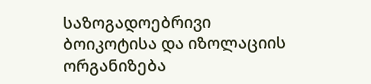საზოგადოებრივი ბოიკოტისა და იზოლაციის ორგანიზება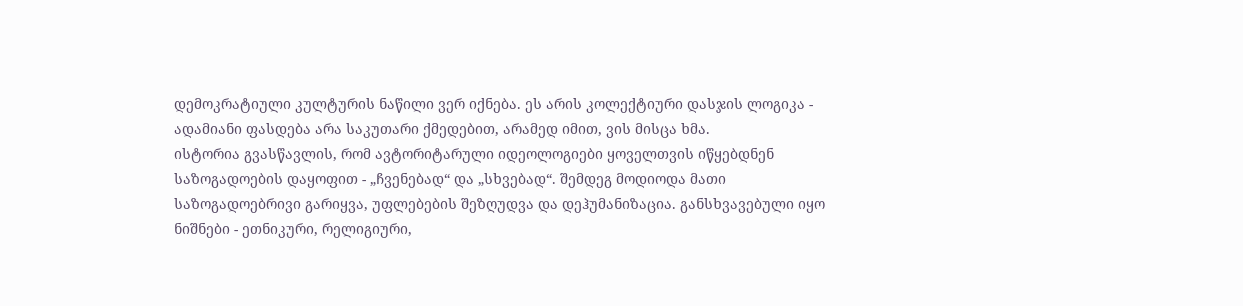დემოკრატიული კულტურის ნაწილი ვერ იქნება. ეს არის კოლექტიური დასჯის ლოგიკა - ადამიანი ფასდება არა საკუთარი ქმედებით, არამედ იმით, ვის მისცა ხმა.
ისტორია გვასწავლის, რომ ავტორიტარული იდეოლოგიები ყოველთვის იწყებდნენ საზოგადოების დაყოფით - „ჩვენებად“ და „სხვებად“. შემდეგ მოდიოდა მათი საზოგადოებრივი გარიყვა, უფლებების შეზღუდვა და დეჰუმანიზაცია. განსხვავებული იყო ნიშნები - ეთნიკური, რელიგიური,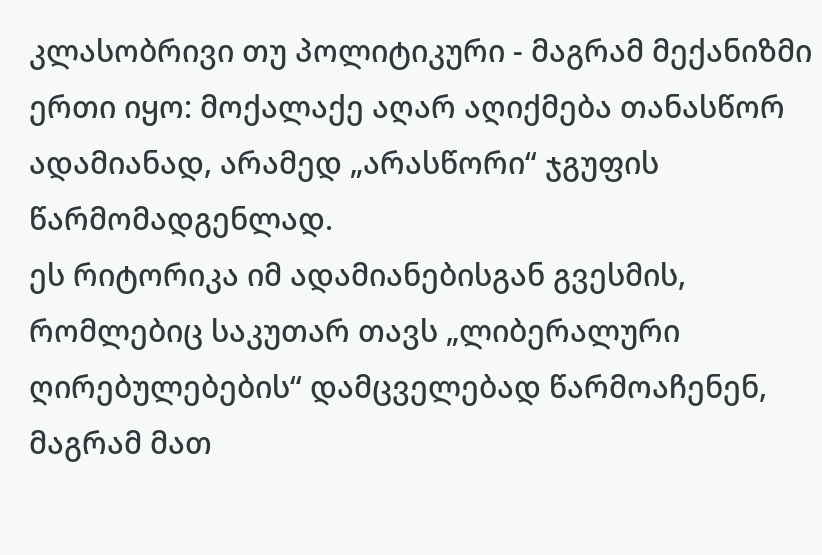კლასობრივი თუ პოლიტიკური - მაგრამ მექანიზმი ერთი იყო: მოქალაქე აღარ აღიქმება თანასწორ ადამიანად, არამედ „არასწორი“ ჯგუფის წარმომადგენლად.
ეს რიტორიკა იმ ადამიანებისგან გვესმის, რომლებიც საკუთარ თავს „ლიბერალური ღირებულებების“ დამცველებად წარმოაჩენენ, მაგრამ მათ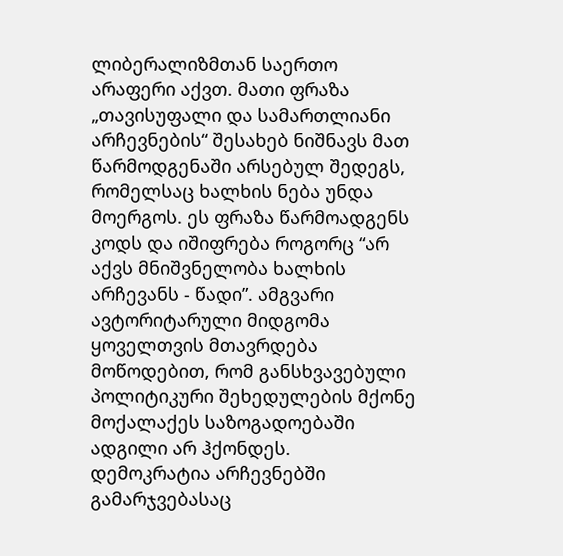ლიბერალიზმთან საერთო არაფერი აქვთ. მათი ფრაზა „თავისუფალი და სამართლიანი არჩევნების“ შესახებ ნიშნავს მათ წარმოდგენაში არსებულ შედეგს, რომელსაც ხალხის ნება უნდა მოერგოს. ეს ფრაზა წარმოადგენს კოდს და იშიფრება როგორც “არ აქვს მნიშვნელობა ხალხის არჩევანს - წადი”. ამგვარი ავტორიტარული მიდგომა ყოველთვის მთავრდება მოწოდებით, რომ განსხვავებული პოლიტიკური შეხედულების მქონე მოქალაქეს საზოგადოებაში ადგილი არ ჰქონდეს.
დემოკრატია არჩევნებში გამარჯვებასაც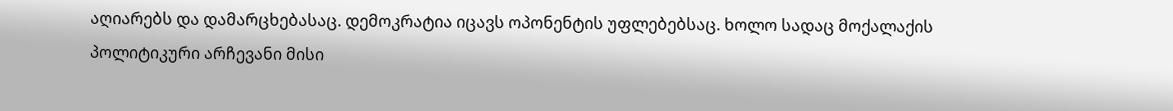აღიარებს და დამარცხებასაც. დემოკრატია იცავს ოპონენტის უფლებებსაც. ხოლო სადაც მოქალაქის პოლიტიკური არჩევანი მისი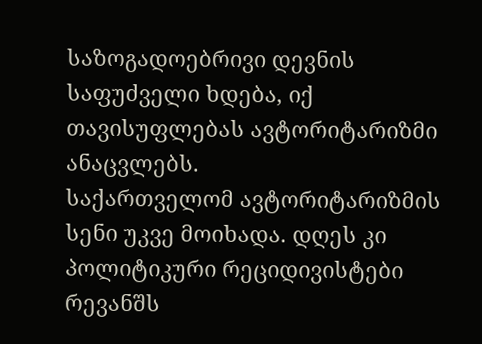საზოგადოებრივი დევნის საფუძველი ხდება, იქ თავისუფლებას ავტორიტარიზმი ანაცვლებს.
საქართველომ ავტორიტარიზმის სენი უკვე მოიხადა. დღეს კი პოლიტიკური რეციდივისტები რევანშს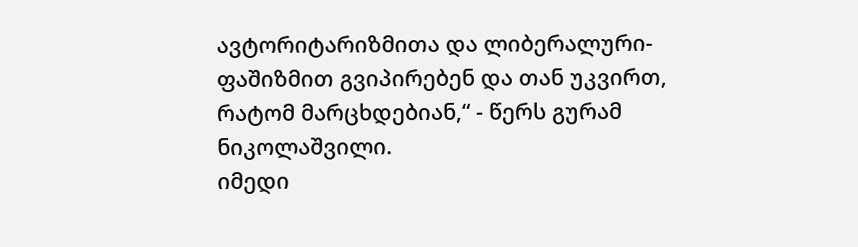ავტორიტარიზმითა და ლიბერალური-ფაშიზმით გვიპირებენ და თან უკვირთ, რატომ მარცხდებიან,“ - წერს გურამ ნიკოლაშვილი.
იმედი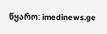წყარო: imedinews.ge